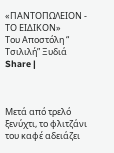«ΠΑΝΤΟΠΩΛΕΙΟΝ - ΤΟ ΕΙΔΙΚΟΝ»
Του Αποστόλη “ Τσιλιλή” Ξυδιά
Share |



Μετά από τρελό ξενύχτι, το φλιτζάνι του καφέ αδειάζει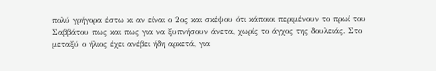πολύ γρήγορα έστω κι αν είναι ο 2ος και σκέψου ότι κάποιοι περιμένουν το πρωί του Σαββάτου πως και πως για να ξυπνήσουν άνετα, χωρίς το άγχος της δουλειάς. Στο μεταξύ ο ήλιος έχει ανέβει ήδη αρκετά, για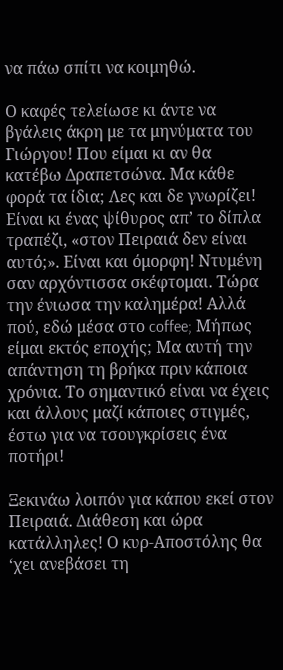να πάω σπίτι να κοιμηθώ.

Ο καφές τελείωσε κι άντε να βγάλεις άκρη με τα μηνύματα του Γιώργου! Που είμαι κι αν θα κατέβω Δραπετσώνα. Μα κάθε φορά τα ίδια; Λες και δε γνωρίζει! Είναι κι ένας ψίθυρος απ’ το δίπλα τραπέζι, «στον Πειραιά δεν είναι αυτό;». Είναι και όμορφη! Ντυμένη σαν αρχόντισσα σκέφτομαι. Τώρα την ένιωσα την καλημέρα! Αλλά πού, εδώ μέσα στο coffee; Μήπως είμαι εκτός εποχής; Μα αυτή την απάντηση τη βρήκα πριν κάποια χρόνια. Το σημαντικό είναι να έχεις και άλλους μαζί κάποιες στιγμές, έστω για να τσουγκρίσεις ένα ποτήρι!

Ξεκινάω λοιπόν για κάπου εκεί στον Πειραιά. Διάθεση και ώρα κατάλληλες! Ο κυρ-Αποστόλης θα ‘χει ανεβάσει τη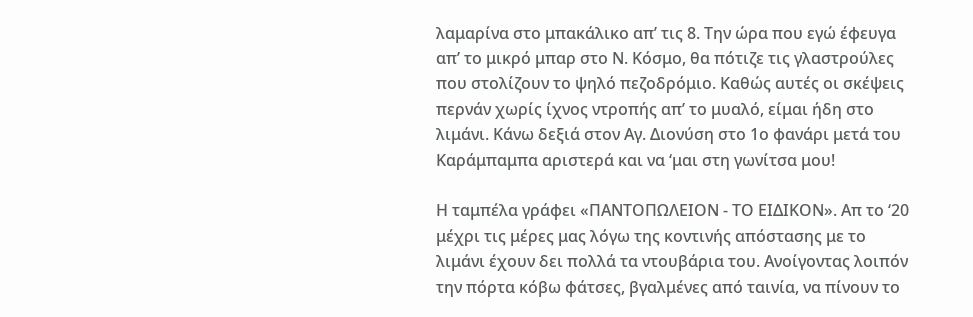λαμαρίνα στο μπακάλικο απ’ τις 8. Την ώρα που εγώ έφευγα απ’ το μικρό μπαρ στο Ν. Κόσμο, θα πότιζε τις γλαστρούλες που στολίζουν το ψηλό πεζοδρόμιο. Καθώς αυτές οι σκέψεις περνάν χωρίς ίχνος ντροπής απ’ το μυαλό, είμαι ήδη στο λιμάνι. Κάνω δεξιά στον Αγ. Διονύση στο 1ο φανάρι μετά του Καράμπαμπα αριστερά και να ‘μαι στη γωνίτσα μου!

Η ταμπέλα γράφει «ΠΑΝΤΟΠΩΛΕΙΟΝ - ΤΟ ΕΙΔΙΚΟΝ». Απ το ‘20 μέχρι τις μέρες μας λόγω της κοντινής απόστασης με το λιμάνι έχουν δει πολλά τα ντουβάρια του. Ανοίγοντας λοιπόν την πόρτα κόβω φάτσες, βγαλμένες από ταινία, να πίνουν το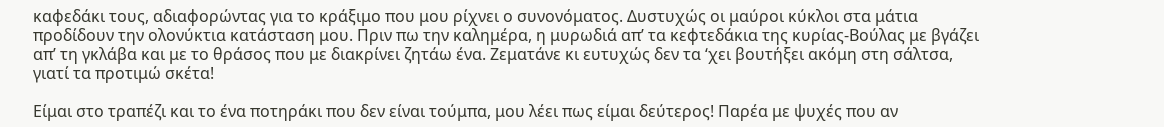καφεδάκι τους, αδιαφορώντας για το κράξιμο που μου ρίχνει ο συνονόματος. Δυστυχώς οι μαύροι κύκλοι στα μάτια προδίδουν την ολονύκτια κατάσταση μου. Πριν πω την καλημέρα, η μυρωδιά απ’ τα κεφτεδάκια της κυρίας-Βούλας με βγάζει απ’ τη γκλάβα και με το θράσος που με διακρίνει ζητάω ένα. Ζεματάνε κι ευτυχώς δεν τα ‘χει βουτήξει ακόμη στη σάλτσα, γιατί τα προτιμώ σκέτα!

Είμαι στο τραπέζι και το ένα ποτηράκι που δεν είναι τούμπα, μου λέει πως είμαι δεύτερος! Παρέα με ψυχές που αν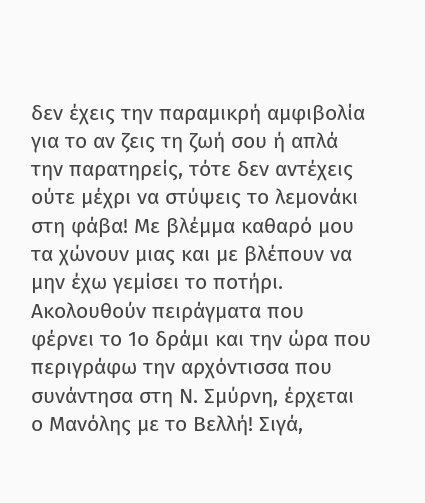δεν έχεις την παραμικρή αμφιβολία για το αν ζεις τη ζωή σου ή απλά την παρατηρείς, τότε δεν αντέχεις ούτε μέχρι να στύψεις το λεμονάκι στη φάβα! Με βλέμμα καθαρό μου τα χώνουν μιας και με βλέπουν να μην έχω γεμίσει το ποτήρι. Ακολουθούν πειράγματα που φέρνει το 1ο δράμι και την ώρα που περιγράφω την αρχόντισσα που συνάντησα στη Ν. Σμύρνη, έρχεται ο Μανόλης με το Βελλή! Σιγά,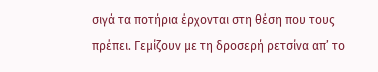σιγά τα ποτήρια έρχονται στη θέση που τους πρέπει. Γεμίζουν με τη δροσερή ρετσίνα απ’ το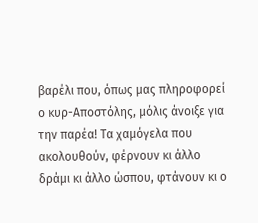βαρέλι που, όπως μας πληροφορεί ο κυρ-Αποστόλης, μόλις άνοιξε για την παρέα! Τα χαμόγελα που ακολουθούν, φέρνουν κι άλλο δράμι κι άλλο ώσπου, φτάνουν κι ο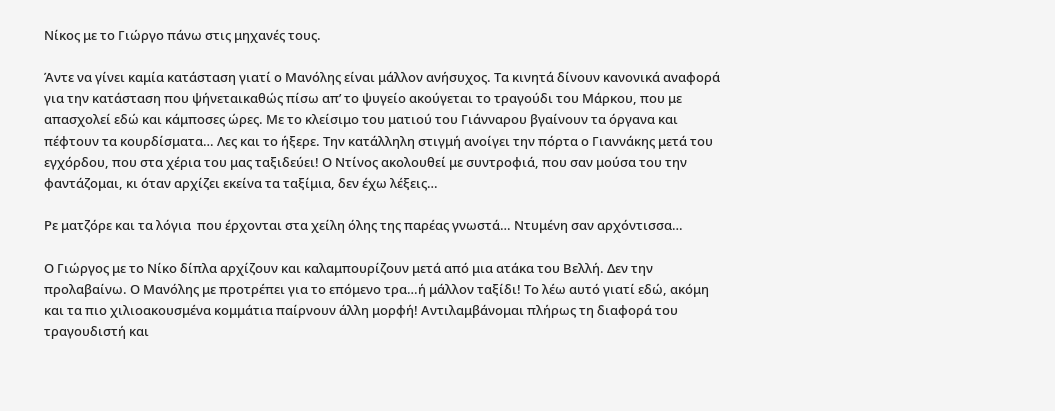Νίκος με το Γιώργο πάνω στις μηχανές τους.

Άντε να γίνει καμία κατάσταση γιατί ο Μανόλης είναι μάλλον ανήσυχος. Τα κινητά δίνουν κανονικά αναφορά για την κατάσταση που ψήνεταικαθώς πίσω απ’ το ψυγείο ακούγεται το τραγούδι του Μάρκου, που με απασχολεί εδώ και κάμποσες ώρες. Με το κλείσιμο του ματιού του Γιάνναρου βγαίνουν τα όργανα και πέφτουν τα κουρδίσματα… Λες και το ήξερε. Την κατάλληλη στιγμή ανοίγει την πόρτα ο Γιαννάκης μετά του εγχόρδου, που στα χέρια του μας ταξιδεύει! Ο Ντίνος ακολουθεί με συντροφιά, που σαν μούσα του την φαντάζομαι, κι όταν αρχίζει εκείνα τα ταξίμια, δεν έχω λέξεις…

Ρε ματζόρε και τα λόγια  που έρχονται στα χείλη όλης της παρέας γνωστά… Ντυμένη σαν αρχόντισσα…

Ο Γιώργος με το Νίκο δίπλα αρχίζουν και καλαμπουρίζουν μετά από μια ατάκα του Βελλή. Δεν την προλαβαίνω. Ο Μανόλης με προτρέπει για το επόμενο τρα…ή μάλλον ταξίδι! Το λέω αυτό γιατί εδώ, ακόμη και τα πιο χιλιοακουσμένα κομμάτια παίρνουν άλλη μορφή! Αντιλαμβάνομαι πλήρως τη διαφορά του τραγουδιστή και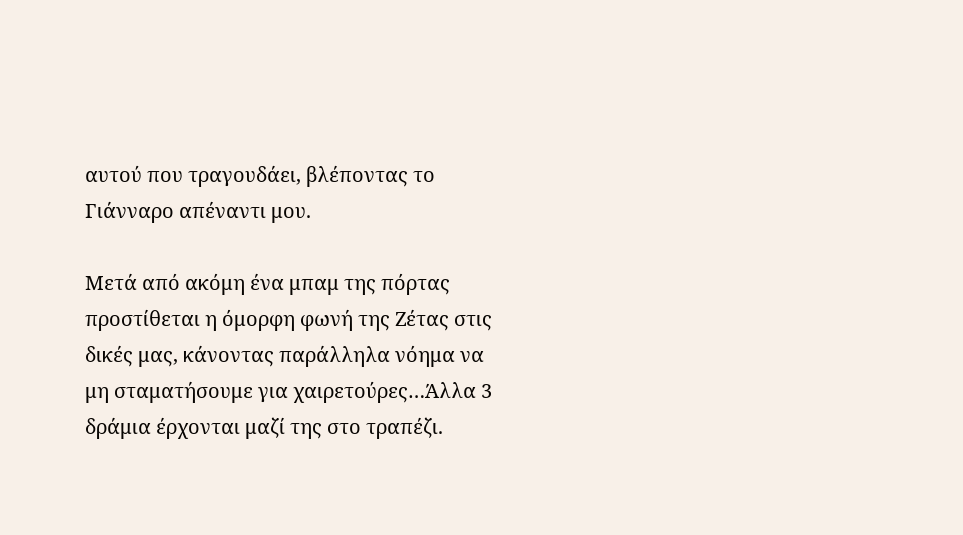αυτού που τραγουδάει, βλέποντας το Γιάνναρο απέναντι μου.

Μετά από ακόμη ένα μπαμ της πόρτας προστίθεται η όμορφη φωνή της Ζέτας στις δικές μας, κάνοντας παράλληλα νόημα να μη σταματήσουμε για χαιρετούρες…Άλλα 3 δράμια έρχονται μαζί της στο τραπέζι.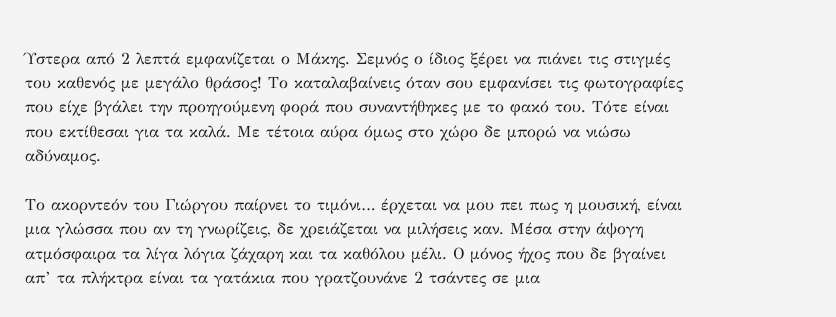Ύστερα από 2 λεπτά εμφανίζεται ο Μάκης. Σεμνός ο ίδιος ξέρει να πιάνει τις στιγμές του καθενός με μεγάλο θράσος! Το καταλαβαίνεις όταν σου εμφανίσει τις φωτογραφίες που είχε βγάλει την προηγούμενη φορά που συναντήθηκες με το φακό του. Τότε είναι που εκτίθεσαι για τα καλά. Με τέτοια αύρα όμως στο χώρο δε μπορώ να νιώσω αδύναμος.

Το ακορντεόν του Γιώργου παίρνει το τιμόνι… έρχεται να μου πει πως η μουσική, είναι μια γλώσσα που αν τη γνωρίζεις, δε χρειάζεται να μιλήσεις καν. Μέσα στην άψογη ατμόσφαιρα τα λίγα λόγια ζάχαρη και τα καθόλου μέλι. Ο μόνος ήχος που δε βγαίνει απ’ τα πλήκτρα είναι τα γατάκια που γρατζουνάνε 2 τσάντες σε μια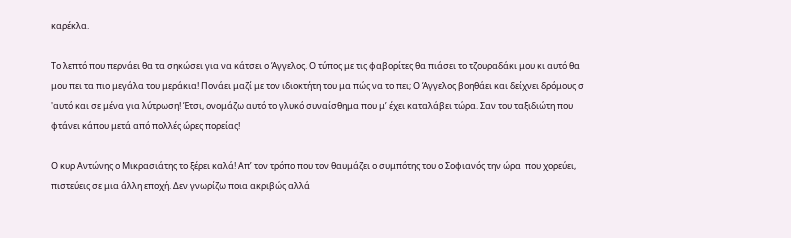καρέκλα.

Το λεπτό που περνάει θα τα σηκώσει για να κάτσει ο Άγγελος. Ο τύπος με τις φαβορίτες θα πιάσει το τζουραδάκι μου κι αυτό θα μου πει τα πιο μεγάλα του μεράκια! Πονάει μαζί με τον ιδιοκτήτη του μα πώς να το πει; Ο Άγγελος βοηθάει και δείχνει δρόμους σ 'αυτό και σε μένα για λύτρωση! Έτσι, ονομάζω αυτό το γλυκό συναίσθημα που μ’ έχει καταλάβει τώρα. Σαν του ταξιδιώτη που φτάνει κάπου μετά από πολλές ώρες πορείας!

Ο κυρ Αντώνης ο Μικρασιάτης το ξέρει καλά! Απ’ τον τρόπο που τον θαυμάζει ο συμπότης του ο Σοφιανός την ώρα  που χορεύει, πιστεύεις σε μια άλλη εποχή. Δεν γνωρίζω ποια ακριβώς αλλά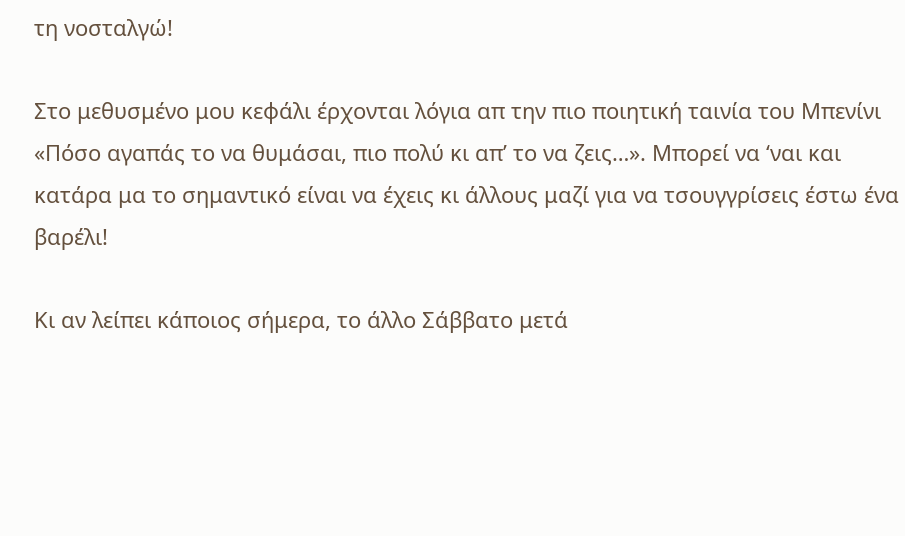τη νοσταλγώ!

Στο μεθυσμένο μου κεφάλι έρχονται λόγια απ την πιο ποιητική ταινία του Μπενίνι «Πόσο αγαπάς το να θυμάσαι, πιο πολύ κι απ’ το να ζεις…». Μπορεί να ‘ναι και κατάρα μα το σημαντικό είναι να έχεις κι άλλους μαζί για να τσουγγρίσεις έστω ένα βαρέλι!

Κι αν λείπει κάποιος σήμερα, το άλλο Σάββατο μετά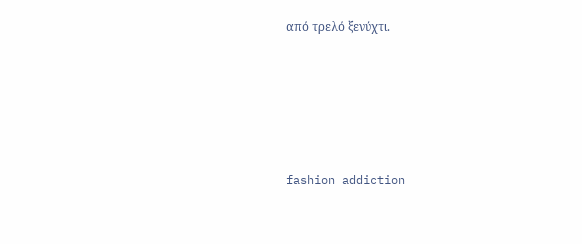από τρελό ξενύχτι.





fashion addiction